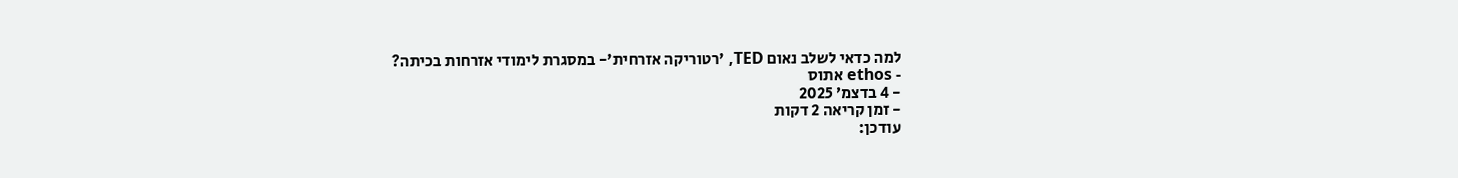למה כדאי לשלב נאום TED, 'רטוריקה אזרחית'- במסגרת לימודי אזרחות בכיתה?
- ethos אתוס
- 4 בדצמ׳ 2025
- זמן קריאה 2 דקות
עודכן: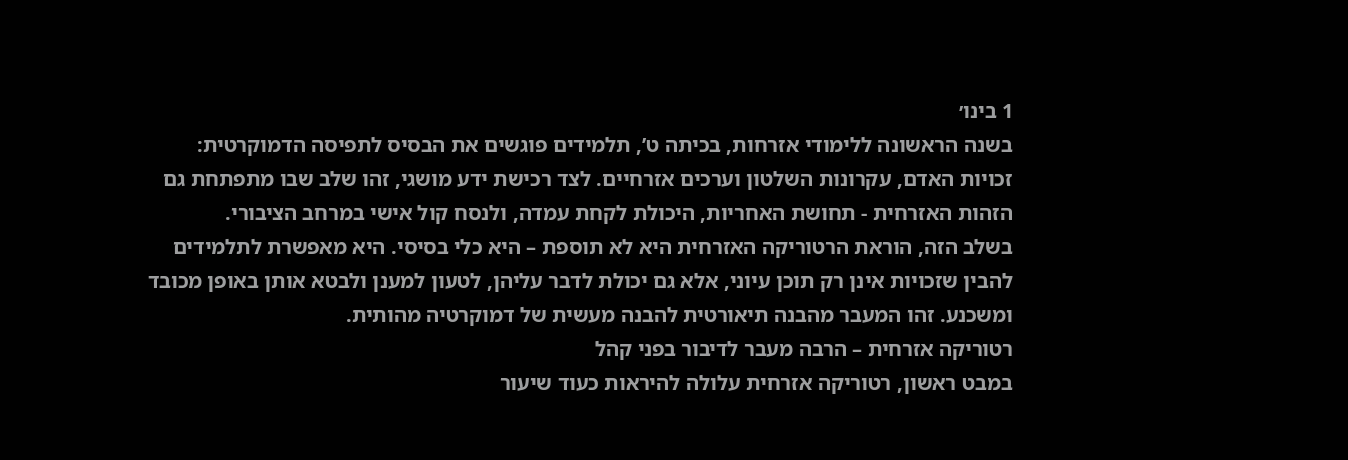1 בינו׳
בשנה הראשונה ללימודי אזרחות, בכיתה ט’, תלמידים פוגשים את הבסיס לתפיסה הדמוקרטית: זכויות האדם, עקרונות השלטון וערכים אזרחיים. לצד רכישת ידע מושגי, זהו שלב שבו מתפתחת גם הזהות האזרחית - תחושת האחריות, היכולת לקחת עמדה, ולנסח קול אישי במרחב הציבורי.
בשלב הזה, הוראת הרטוריקה האזרחית היא לא תוספת – היא כלי בסיסי. היא מאפשרת לתלמידים להבין שזכויות אינן רק תוכן עיוני, אלא גם יכולת לדבר עליהן, לטעון למענן ולבטא אותן באופן מכובד ומשכנע. זהו המעבר מהבנה תיאורטית להבנה מעשית של דמוקרטיה מהותית.
רטוריקה אזרחית – הרבה מעבר לדיבור בפני קהל
במבט ראשון, רטוריקה אזרחית עלולה להיראות כעוד שיעור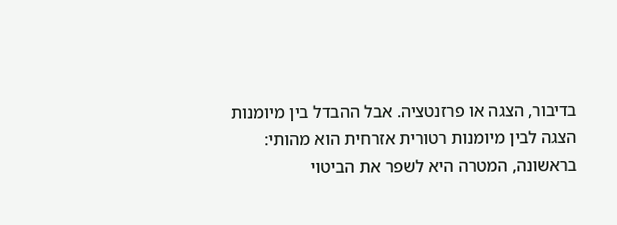בדיבור, הצגה או פרזנטציה. אבל ההבדל בין מיומנות הצגה לבין מיומנות רטורית אזרחית הוא מהותי: בראשונה, המטרה היא לשפר את הביטוי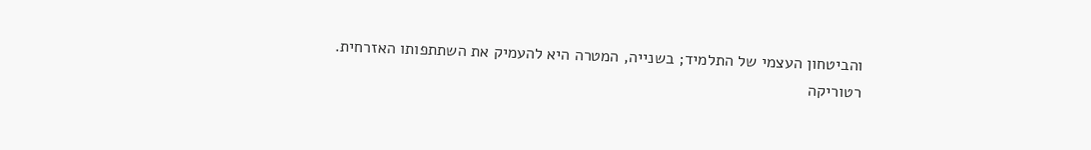והביטחון העצמי של התלמיד; בשנייה, המטרה היא להעמיק את השתתפותו האזרחית.
רטוריקה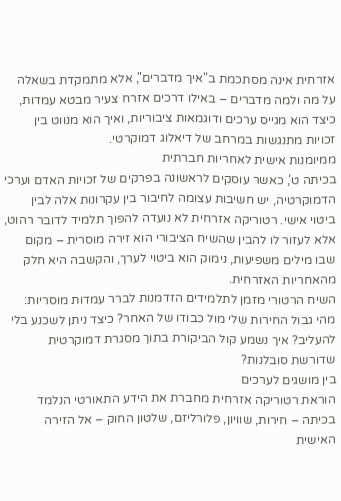אזרחית אינה מסתכמת ב"איך מדברים", אלא מתמקדת בשאלה על מה ולמה מדברים – באילו דרכים אזרח צעיר מבטא עמדות, כיצד הוא מגייס ערכים ודוגמאות ציבוריות, ואיך הוא מנווט בין זכויות מתנגשות במרחב של דיאלוג דמוקרטי.
ממיומנות אישית לאחריות חברתית
בכיתה ט’, כאשר עוסקים לראשונה בפרקים של זכויות האדם וערכי הדמוקרטיה, יש חשיבות עצומה לחיבור בין עקרונות אלה לבין ביטוי אישי. רטוריקה אזרחית לא נועדה להפוך תלמיד לדובר רהוט, אלא לעזור לו להבין שהשיח הציבורי הוא זירה מוסרית – מקום שבו מילים משפיעות, נימוק הוא ביטוי לערך, והקשבה היא חלק מהאחריות האזרחית.
השיח הרטורי מזמן לתלמידים הזדמנות לברר עמדות מוסריות: מהי גבול החירות שלי מול כבודו של האחר? כיצד ניתן לשכנע בלי להעליב? איך נשמע קול הביקורת בתוך מסגרת דמוקרטית שדורשת סובלנות?
בין מושגים לערכים
הוראת רטוריקה אזרחית מחברת את הידע התאורטי הנלמד בכיתה – חירות, שוויון, פלורליזם, שלטון החוק – אל הזירה האישית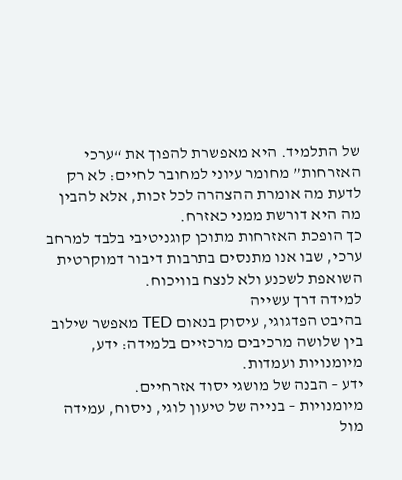של התלמיד. היא מאפשרת להפוך את “ערכי האזרחות” מחומר עיוני למחובר לחיים: לא רק לדעת מה אומרת ההצהרה לכל זכות, אלא להבין מה היא דורשת ממני כאזרח.
כך הופכת האזרחות מתוכן קוגניטיבי בלבד למרחב ערכי, שבו אנו מתנסים בתרבות דיבור דמוקרטית השואפת לשכנע ולא לנצח בוויכוח.
למידה דרך עשייה
בהיבט הפדגוגי, עיסוק בנאום TED מאפשר שילוב בין שלושה מרכיבים מרכזיים בלמידה: ידע, מיומנויות ועמדות.
ידע – הבנה של מושגי יסוד אזרחיים.
מיומנויות – בנייה של טיעון לוגי, ניסוח, עמידה מול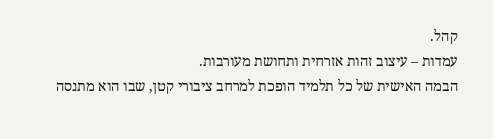קהל.
עמדות – עיצוב זהות אזרחית ותחושת מעורבות.
הבמה האישית של כל תלמיד הופכת למרחב ציבורי קטן, שבו הוא מתנסה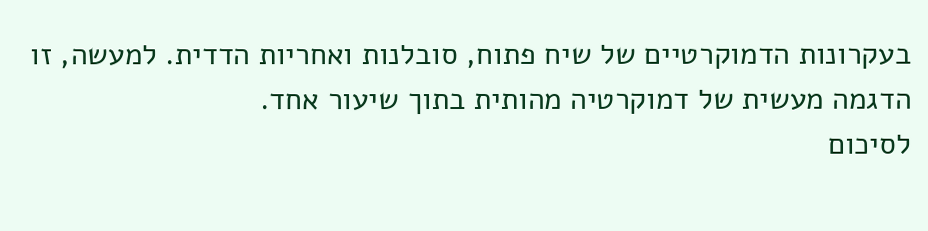בעקרונות הדמוקרטיים של שיח פתוח, סובלנות ואחריות הדדית. למעשה, זו הדגמה מעשית של דמוקרטיה מהותית בתוך שיעור אחד.
לסיכום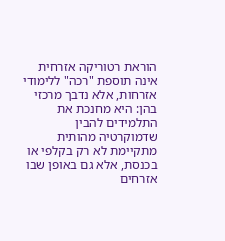הוראת רטוריקה אזרחית אינה תוספת "רכה" ללימודי אזרחות, אלא נדבך מרכזי בהן: היא מחנכת את התלמידים להבין שדמוקרטיה מהותית מתקיימת לא רק בקלפי או בכנסת, אלא גם באופן שבו אזרחים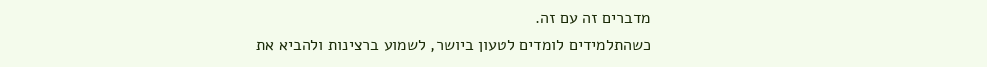מדברים זה עם זה.
כשהתלמידים לומדים לטעון ביושר, לשמוע ברצינות ולהביא את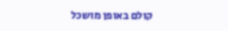קולם באופן מושכל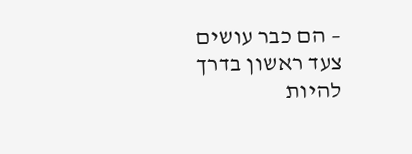– הם כבר עושים צעד ראשון בדרך להיות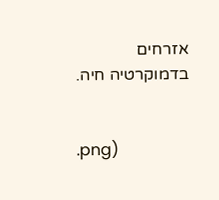אזרחים בדמוקרטיה חיה.


.png)